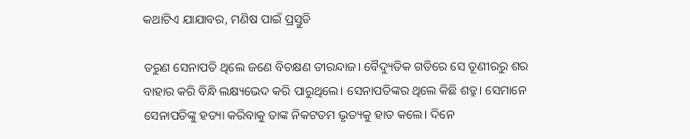କଥାଟିଏ ଯାଯାବର, ମଣିଷ ପାଇଁ ପ୍ରସ୍ତୁତି

ତରୁଣ ସେନାପତି ଥିଲେ ଜଣେ ବିଚକ୍ଷଣ ତୀରନ୍ଦାଜ। ବୈଦ୍ୟୁତିକ ଗତିରେ ସେ ତୂଣୀରରୁ ଶର ବାହାର କରି ବିନ୍ଧି ଲକ୍ଷ୍ୟଭେଦ କରି ପାରୁଥିଲେ। ସେନାପତିଙ୍କର ଥିଲେ କିଛି ଶତ୍ରୁ। ସେମାନେ ସେନାପତିଙ୍କୁ ହତ୍ୟା କରିବାକୁ ତାଙ୍କ ନିକଟତମ ଭୃତ୍ୟକୁ ହାତ କଲେ। ଦିନେ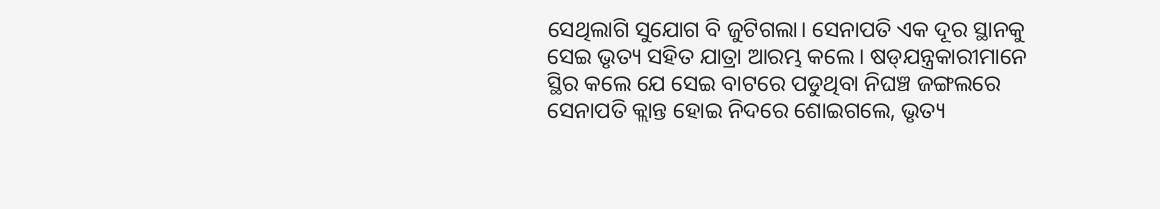ସେଥିଲାଗି ସୁଯୋଗ ବି ଜୁଟିଗଲା। ସେନାପତି ଏକ ଦୂର ସ୍ଥାନକୁ ସେଇ ଭୃତ୍ୟ ସହିତ ଯାତ୍ରା ଆରମ୍ଭ କଲେ। ଷଡ୍‌ଯନ୍ତ୍ରକାରୀମାନେ ସ୍ଥିର କଲେ ଯେ ସେଇ ବାଟରେ ପଡୁଥିବା ନିଘଞ୍ଚ ଜଙ୍ଗଲରେ ସେନାପତି କ୍ଲାନ୍ତ ହୋଇ ନିଦରେ ଶୋଇଗଲେ, ଭୃତ୍ୟ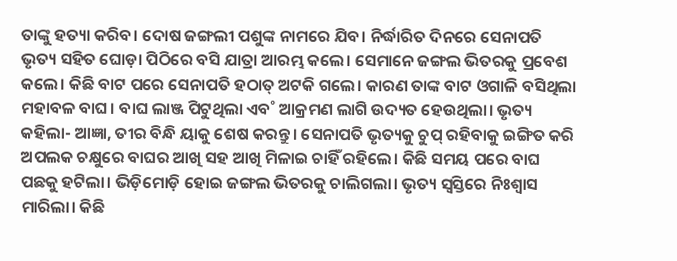ତାଙ୍କୁ ହତ୍ୟା କରିବ। ଦୋଷ ଜଙ୍ଗଲୀ ପଶୁଙ୍କ ନାମରେ ଯିବ। ନିର୍ଦ୍ଧାରିତ ଦିନରେ ସେନାପତି ଭୃତ୍ୟ ସହିତ ଘୋଡ଼ା ପିଠିରେ ବସି ଯାତ୍ରା ଆରମ୍ଭ କଲେ। ସେମାନେ ଜଙ୍ଗଲ ଭିତରକୁ ପ୍ରବେଶ କଲେ। କିଛି ବାଟ ପରେ ସେନାପତି ହଠାତ୍‌ ଅଟକି ଗଲେ। କାରଣ ତାଙ୍କ ବାଟ ଓଗାଳି ବସିଥିଲା ମହାବଳ ବାଘ। ବାଘ ଲାଞ୍ଜ ପିଟୁଥିଲା ଏବ˚ ଆକ୍ରମଣ ଲାଗି ଉଦ୍ୟତ ହେଉଥିଲା। ଭୃତ୍ୟ କହିଲା- ଆଜ୍ଞା, ତୀର ବିନ୍ଧି ୟାକୁ ଶେଷ କରନ୍ତୁ। ସେନାପତି ଭୃତ୍ୟକୁ ଚୁପ୍‌ ରହିବାକୁ ଇଙ୍ଗିତ କରି ଅପଲକ ଚକ୍ଷୁରେ ବାଘର ଆଖି ସହ ଆଖି ମିଳାଇ ଚାହିଁ ରହିଲେ। କିଛି ସମୟ ପରେ ବାଘ ପଛକୁ ହଟିଲା। ଭିଡ଼ିମୋଡ଼ି ହୋଇ ଜଙ୍ଗଲ ଭିତରକୁ ଚାଲିଗଲା। ଭୃତ୍ୟ ସ୍ବସ୍ତିରେ ନିଃଶ୍ବାସ ମାରିଲା। କିଛି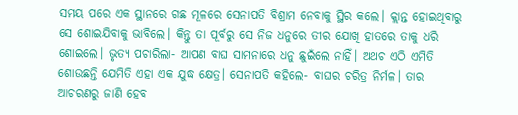ସମୟ ପରେ ଏକ ସ୍ଥାନରେ ଗଛ ମୂଳରେ ସେନାପତି ବିଶ୍ରାମ ନେବାକୁ ସ୍ଥିର କଲେ। କ୍ଲାନ୍ତ ହୋଇଥିବାରୁ ସେ ଶୋଇଯିବାକୁ ଭାବିଲେ। କିନ୍ତୁ ତା ପୂର୍ବରୁ ସେ ନିଜ ଧନୁରେ ତୀର ଯୋଖି ହାତରେ ତାକୁ ଧରି ଶୋଇଲେ। ଭୃତ୍ୟ ପଚାରିଲା- ଆପଣ ବାଘ ସାମନାରେ ଧନୁ ଛୁଇଁଲେ ନାହିଁ। ଅଥଚ ଏଠି ଏମିତି ଶୋଉଛନ୍ତି ଯେମିତି ଏହା ଏକ ଯୁଦ୍ଧ କ୍ଷେତ୍ର। ସେନାପତି କହିଲେ- ବାଘର ଚରିତ୍ର ନିର୍ମଳ। ତାର ଆଚରଣରୁ ଜାଣି ହେବ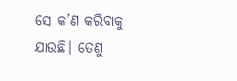ସେ କ’ଣ କରିବାକୁ ଯାଉଛି। ତେଣୁ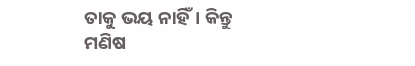ତାକୁ ଭୟ ନାହିଁ। କିନ୍ତୁ ମଣିଷ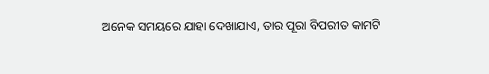ଅନେକ ସମୟରେ ଯାହା ଦେଖାଯାଏ, ତାର ପୂରା ବିପରୀତ କାମଟି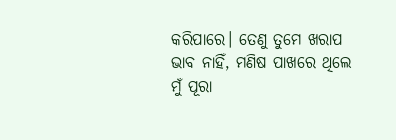କରିପାରେ। ତେଣୁ ତୁମେ ଖରାପ ଭାବ ନାହିଁ, ମଣିଷ ପାଖରେ ଥିଲେ ମୁଁ ପୂରା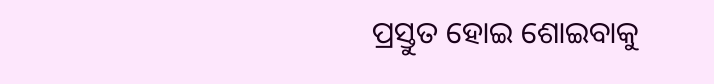ପ୍ରସ୍ତୁତ ହୋଇ ଶୋଇବାକୁ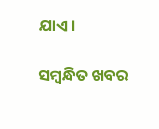ଯାଏ।

ସମ୍ବନ୍ଧିତ ଖବର